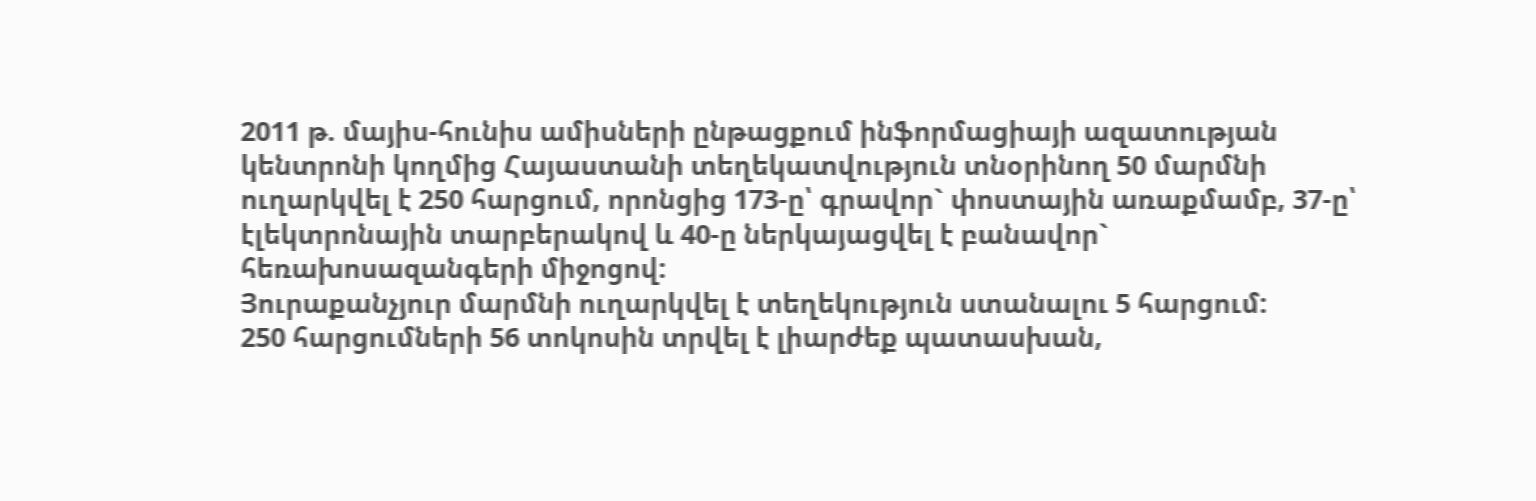2011 թ. մայիս-հունիս ամիսների ընթացքում ինֆորմացիայի ազատության կենտրոնի կողմից Հայաստանի տեղեկատվություն տնօրինող 50 մարմնի ուղարկվել է 250 հարցում, որոնցից 173-ը՝ գրավոր` փոստային առաքմամբ, 37-ը՝ էլեկտրոնային տարբերակով և 40-ը ներկայացվել է բանավոր` հեռախոսազանգերի միջոցով:
Յուրաքանչյուր մարմնի ուղարկվել է տեղեկություն ստանալու 5 հարցում:
250 հարցումների 56 տոկոսին տրվել է լիարժեք պատասխան,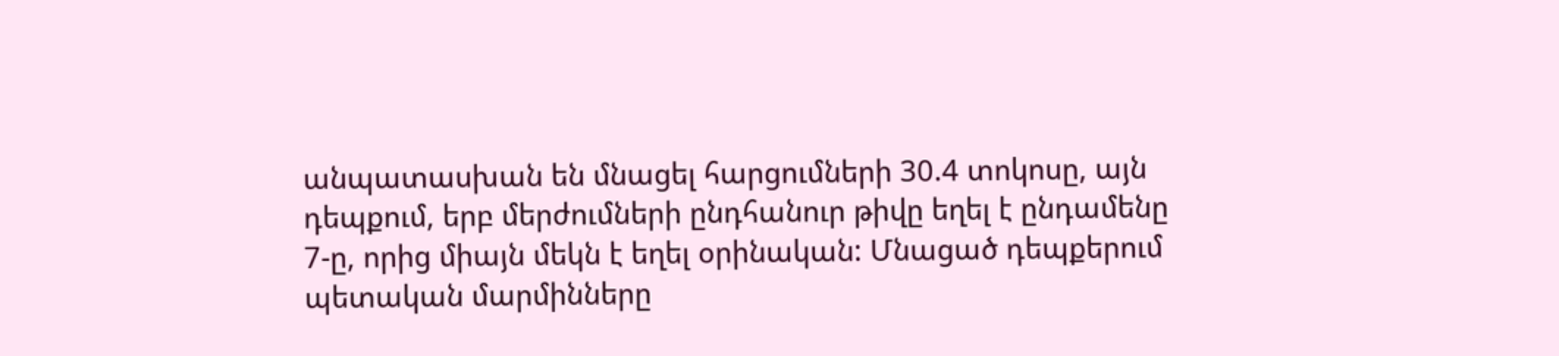անպատասխան են մնացել հարցումների 30.4 տոկոսը, այն դեպքում, երբ մերժումների ընդհանուր թիվը եղել է ընդամենը 7-ը, որից միայն մեկն է եղել օրինական: Մնացած դեպքերում պետական մարմինները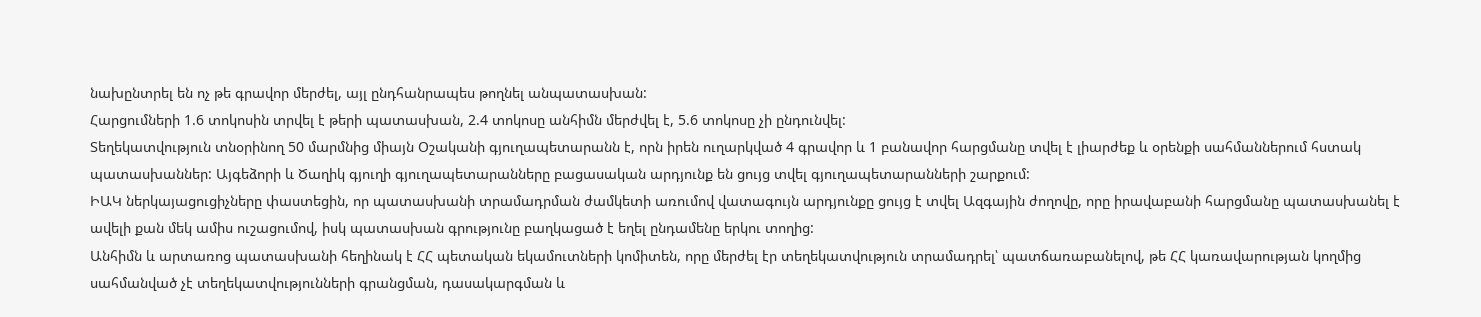նախընտրել են ոչ թե գրավոր մերժել, այլ ընդհանրապես թողնել անպատասխան:
Հարցումների 1.6 տոկոսին տրվել է թերի պատասխան, 2.4 տոկոսը անհիմն մերժվել է, 5.6 տոկոսը չի ընդունվել:
Տեղեկատվություն տնօրինող 50 մարմնից միայն Օշականի գյուղապետարանն է, որն իրեն ուղարկված 4 գրավոր և 1 բանավոր հարցմանը տվել է լիարժեք և օրենքի սահմաններում հստակ պատասխաններ: Այգեձորի և Ծաղիկ գյուղի գյուղապետարանները բացասական արդյունք են ցույց տվել գյուղապետարանների շարքում:
ԻԱԿ ներկայացուցիչները փաստեցին, որ պատասխանի տրամադրման ժամկետի առումով վատագույն արդյունքը ցույց է տվել Ազգային ժողովը, որը իրավաբանի հարցմանը պատասխանել է ավելի քան մեկ ամիս ուշացումով, իսկ պատասխան գրությունը բաղկացած է եղել ընդամենը երկու տողից:
Անհիմն և արտառոց պատասխանի հեղինակ է ՀՀ պետական եկամուտների կոմիտեն, որը մերժել էր տեղեկատվություն տրամադրել՝ պատճառաբանելով, թե ՀՀ կառավարության կողմից սահմանված չէ տեղեկատվությունների գրանցման, դասակարգման և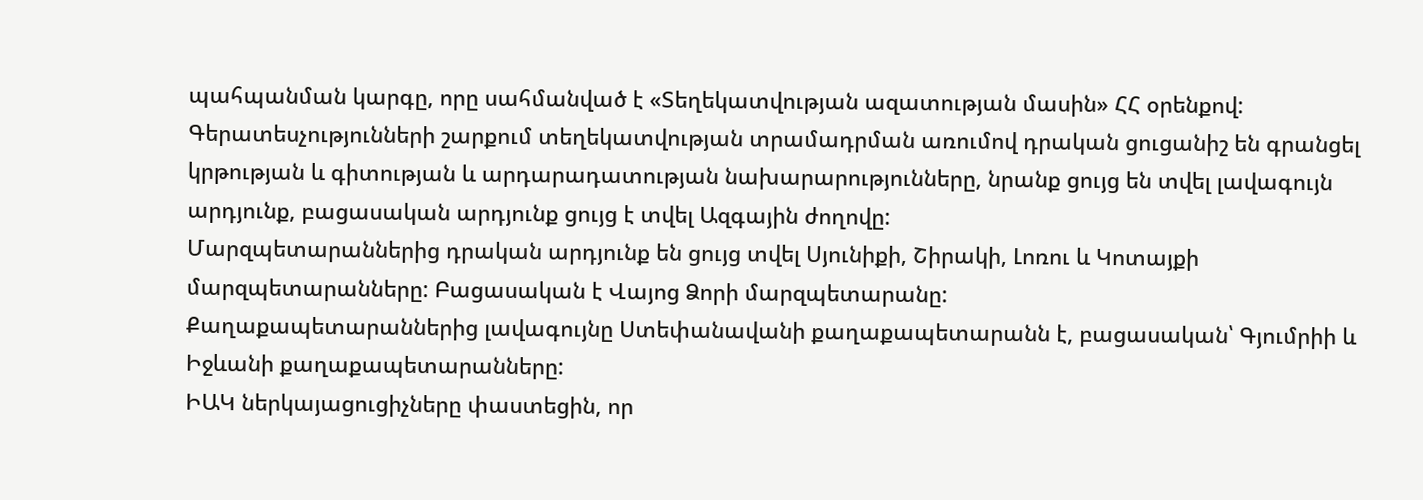պահպանման կարգը, որը սահմանված է «Տեղեկատվության ազատության մասին» ՀՀ օրենքով:
Գերատեսչությունների շարքում տեղեկատվության տրամադրման առումով դրական ցուցանիշ են գրանցել կրթության և գիտության և արդարադատության նախարարությունները, նրանք ցույց են տվել լավագույն արդյունք, բացասական արդյունք ցույց է տվել Ազգային ժողովը:
Մարզպետարաններից դրական արդյունք են ցույց տվել Սյունիքի, Շիրակի, Լոռու և Կոտայքի մարզպետարանները: Բացասական է Վայոց Ձորի մարզպետարանը:
Քաղաքապետարաններից լավագույնը Ստեփանավանի քաղաքապետարանն է, բացասական՝ Գյումրիի և Իջևանի քաղաքապետարանները:
ԻԱԿ ներկայացուցիչները փաստեցին, որ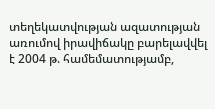տեղեկատվության ազատության առումով իրավիճակը բարելավվել է 2004 թ. համեմատությամբ,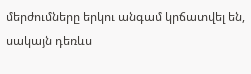մերժումները երկու անգամ կրճատվել են, սակայն դեռևս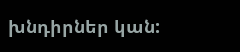խնդիրներ կան: